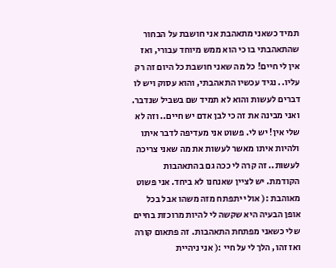תמיד כשאני מתאהבת אני חושבת על הבחור שהתאהבתי בו כי הוא ממש מיוחד עבורי, ואז אין לי חיים! כל מה שאני חושבת כל היום זה רק עליו.. נגיד עכשיו התאהבתי, והוא עסוק ויש לו דברים לעשות והוא לא תמיד שם בשביל שנדבר. ואני מבינה את זה כי לבן אדם יש חיים.. וזה לא שלי אין! יש לי. פשוט אני מעדיפה לדבר איתו ולהיות איתו מאשר לעשות את מה שאני צריכה לעשות.. זה קרה לי ככה גם בהתאהבות הקודמת. יש לציין שאנחנו לא ביחד. אני פשוט מאוהבת :( אולי יתפתח מזה משהו אבל בכל אופן הבעיה היא שקשה לי להיות מרוכזת בחיים שלי כשאני מפתחת התאהבות. זה פתאום קורה ואז זהו, הלך לי על חיי :( אני ניהיית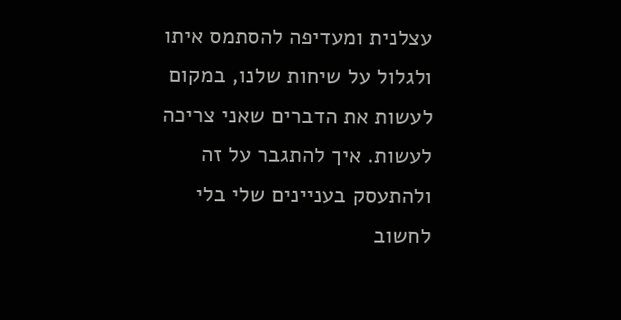עצלנית ומעדיפה להסתמס איתו ולגלול על שיחות שלנו, במקום לעשות את הדברים שאני צריכה לעשות. איך להתגבר על זה ולהתעסק בעניינים שלי בלי לחשוב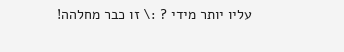עליו יותר מידי ? :\ זו כבר מחלהה!